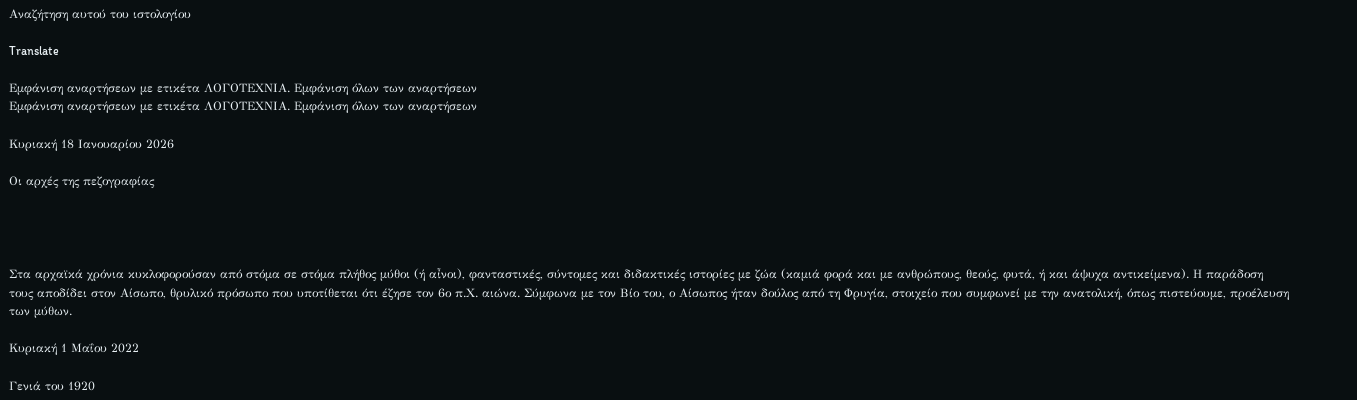Αναζήτηση αυτού του ιστολογίου

Translate

Εμφάνιση αναρτήσεων με ετικέτα ΛΟΓΟΤΕΧΝΙΑ. Εμφάνιση όλων των αναρτήσεων
Εμφάνιση αναρτήσεων με ετικέτα ΛΟΓΟΤΕΧΝΙΑ. Εμφάνιση όλων των αναρτήσεων

Κυριακή 18 Ιανουαρίου 2026

Οι αρχές της πεζογραφίας




Στα αρχαϊκά χρόνια κυκλοφορούσαν από στόμα σε στόμα πλήθος μύθοι (ή αἶνοι), φανταστικές, σύντομες και διδακτικές ιστορίες με ζώα (καμιά φορά και με ανθρώπους, θεούς, φυτά, ή και άψυχα αντικείμενα). Η παράδοση τους αποδίδει στον Αίσωπο, θρυλικό πρόσωπο που υποτίθεται ότι έζησε τον 6ο π.Χ. αιώνα. Σύμφωνα με τον Βίο του, ο Αίσωπος ήταν δούλος από τη Φρυγία, στοιχείο που συμφωνεί με την ανατολική, όπως πιστεύουμε, προέλευση των μύθων.

Κυριακή 1 Μαΐου 2022

Γενιά του 1920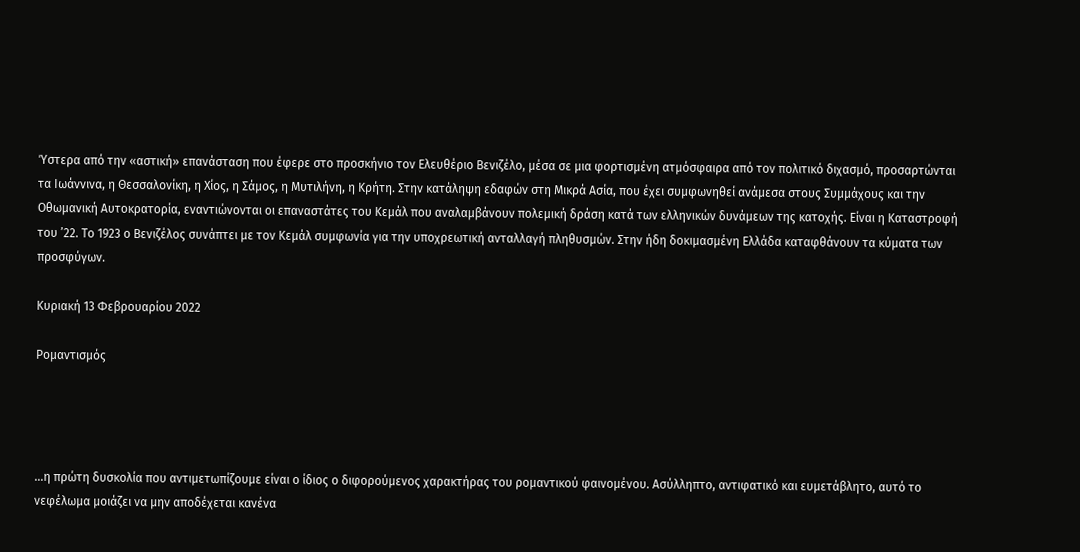Ύστερα από την «αστική» επανάσταση που έφερε στο προσκήνιο τον Ελευθέριο Βενιζέλο, μέσα σε μια φορτισμένη ατμόσφαιρα από τον πολιτικό διχασμό, προσαρτώνται τα Ιωάννινα, η Θεσσαλονίκη, η Χίος, η Σάμος, η Μυτιλήνη, η Κρήτη. Στην κατάληψη εδαφών στη Μικρά Ασία, που έχει συμφωνηθεί ανάμεσα στους Συμμάχους και την Οθωμανική Αυτοκρατορία, εναντιώνονται οι επαναστάτες του Κεμάλ που αναλαμβάνουν πολεμική δράση κατά των ελληνικών δυνάμεων της κατοχής. Είναι η Καταστροφή του ’22. Το 1923 ο Βενιζέλος συνάπτει με τον Κεμάλ συμφωνία για την υποχρεωτική ανταλλαγή πληθυσμών. Στην ήδη δοκιμασμένη Ελλάδα καταφθάνουν τα κύματα των προσφύγων.

Κυριακή 13 Φεβρουαρίου 2022

Ρομαντισμός




…η πρώτη δυσκολία που αντιμετωπίζουμε είναι ο ίδιος ο διφορούμενος χαρακτήρας του ρομαντικού φαινομένου. Ασύλληπτο, αντιφατικό και ευμετάβλητο, αυτό το νεφέλωμα μοιάζει να μην αποδέχεται κανένα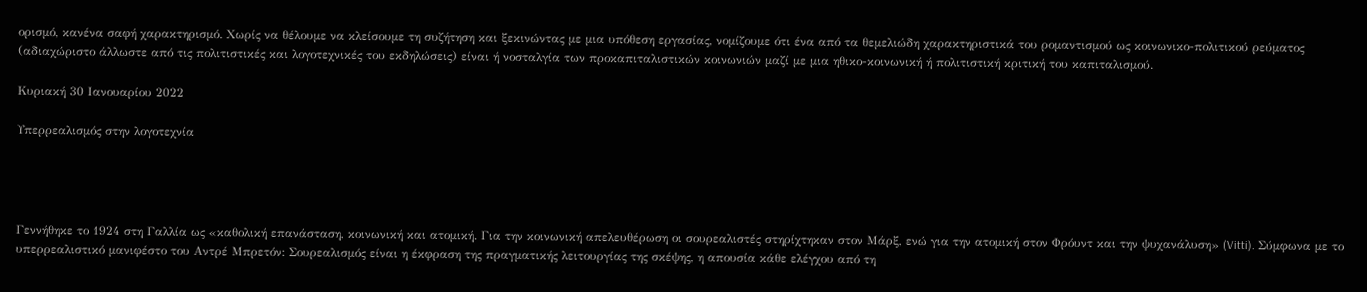ορισμό, κανένα σαφή χαρακτηρισμό. Χωρίς να θέλουμε να κλείσουμε τη συζήτηση και ξεκινώντας με μια υπόθεση εργασίας, νομίζουμε ότι ένα από τα θεμελιώδη χαρακτηριστικά του ρομαντισμού ως κοινωνικο-πολιτικού ρεύματος (αδιαχώριστο άλλωστε από τις πολιτιστικές και λογοτεχνικές του εκδηλώσεις) είναι ή νοσταλγία των προκαπιταλιστικών κοινωνιών μαζί με μια ηθικο-κοινωνική ή πολιτιστική κριτική του καπιταλισμού.

Κυριακή 30 Ιανουαρίου 2022

Υπερρεαλισμός στην λογοτεχνία




Γεννήθηκε το 1924 στη Γαλλία ως «καθολική επανάσταση, κοινωνική και ατομική. Για την κοινωνική απελευθέρωση οι σουρεαλιστές στηρίχτηκαν στον Μάρξ, ενώ για την ατομική στον Φρόυντ και την ψυχανάλυση» (Vitti). Σύμφωνα με το υπερρεαλιστικό μανιφέστο του Αντρέ Μπρετόν: Σουρεαλισμός είναι η έκφραση της πραγματικής λειτουργίας της σκέψης, η απουσία κάθε ελέγχου από τη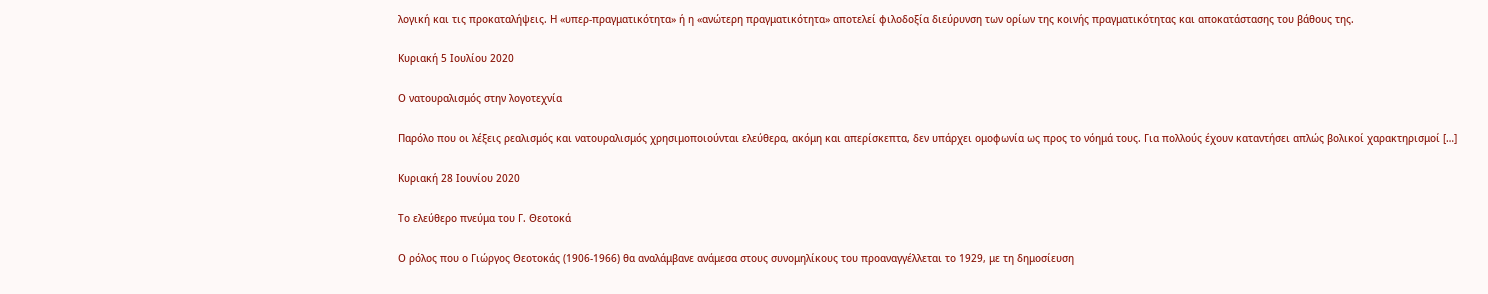λογική και τις προκαταλήψεις. Η «υπερ-πραγματικότητα» ή η «ανώτερη πραγματικότητα» αποτελεί φιλοδοξία διεύρυνση των ορίων της κοινής πραγματικότητας και αποκατάστασης του βάθους της.

Κυριακή 5 Ιουλίου 2020

Ο νατουραλισμός στην λογοτεχνία

Παρόλο που οι λέξεις ρεαλισμός και νατουραλισμός χρησιμοποιούνται ελεύθερα, ακόμη και απερίσκεπτα, δεν υπάρχει ομοφωνία ως προς το νόημά τους. Για πολλούς έχουν καταντήσει απλώς βολικοί χαρακτηρισμοί […]

Κυριακή 28 Ιουνίου 2020

Το ελεύθερο πνεύμα του Γ. Θεοτοκά

Ο ρόλος που ο Γιώργος Θεοτοκάς (1906-1966) θα αναλάμβανε ανάμεσα στους συνομηλίκους του προαναγγέλλεται το 1929, με τη δημοσίευση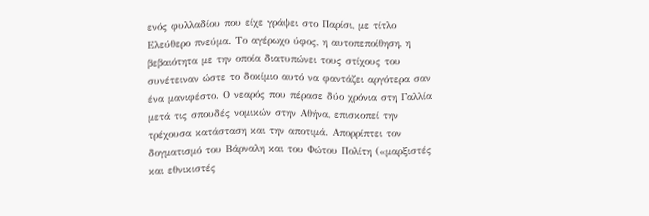ενός φυλλαδίου που είχε γράψει στο Παρίσι, με τίτλο Ελεύθερο πνεύμα. Το αγέρωχο ύφος, η αυτοπεποίθηση, η βεβαιότητα με την οποία διατυπώνει τους στίχους του συνέτειναν ώστε το δοκίμιο αυτό να φαντάζει αργότερα σαν ένα μανιφέστο. Ο νεαρός που πέρασε δύο χρόνια στη Γαλλία μετά τις σπουδές νομικών στην Αθήνα, επισκοπεί την τρέχουσα κατάσταση και την αποτιμά. Απορρίπτει τον δογματισμό του Βάρναλη και του Φώτου Πολίτη («μαρξιστές και εθνικιστές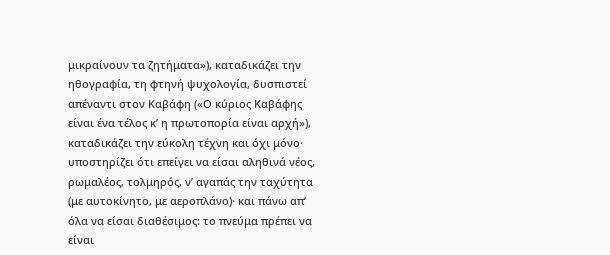μικραίνουν τα ζητήματα»), καταδικάζει την ηθογραφία, τη φτηνή ψυχολογία, δυσπιστεί απέναντι στον Καβάφη («Ο κύριος Καβάφης είναι ένα τέλος κ’ η πρωτοπορία είναι αρχή»), καταδικάζει την εύκολη τέχνη και όχι μόνο· υποστηρίζει ότι επείγει να είσαι αληθινά νέος, ρωμαλέος, τολμηρός, ν’ αγαπάς την ταχύτητα (με αυτοκίνητο, με αεροπλάνο)· και πάνω απ’ όλα να είσαι διαθέσιμος: το πνεύμα πρέπει να είναι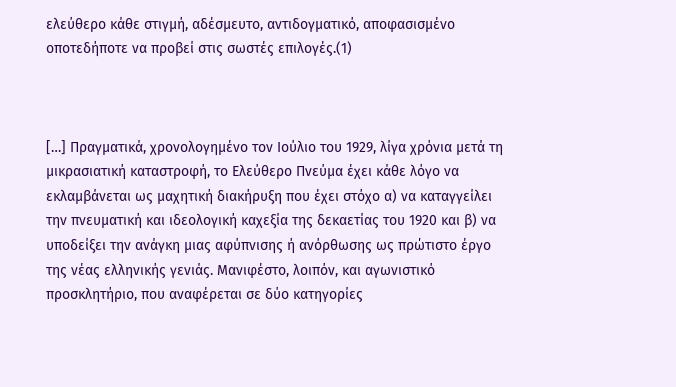ελεύθερο κάθε στιγμή, αδέσμευτο, αντιδογματικό, αποφασισμένο οποτεδήποτε να προβεί στις σωστές επιλογές.(1)



[…] Πραγματικά, χρονολογημένο τον Ιούλιο του 1929, λίγα χρόνια μετά τη μικρασιατική καταστροφή, το Ελεύθερο Πνεύμα έχει κάθε λόγο να εκλαμβάνεται ως μαχητική διακήρυξη που έχει στόχο α) να καταγγείλει την πνευματική και ιδεολογική καχεξία της δεκαετίας του 1920 και β) να υποδείξει την ανάγκη μιας αφύπνισης ή ανόρθωσης ως πρώτιστο έργο της νέας ελληνικής γενιάς. Μανιφέστο, λοιπόν, και αγωνιστικό προσκλητήριο, που αναφέρεται σε δύο κατηγορίες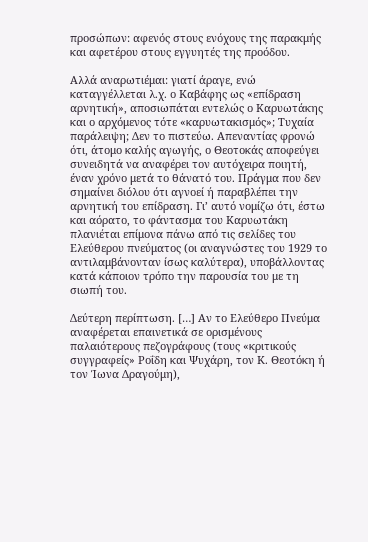προσώπων: αφενός στους ενόχους της παρακμής και αφετέρου στους εγγυητές της προόδου.

Αλλά αναρωτιέμαι: γιατί άραγε, ενώ καταγγέλλεται λ.χ. ο Καβάφης ως «επίδραση αρνητική», αποσιωπάται εντελώς ο Καρυωτάκης και ο αρχόμενος τότε «καρυωτακισμός»; Τυχαία παράλειψη; Δεν το πιστεύω. Απεναντίας φρονώ ότι, άτομο καλής αγωγής, ο Θεοτοκάς αποφεύγει συνειδητά να αναφέρει τον αυτόχειρα ποιητή, έναν χρόνο μετά το θάνατό του. Πράγμα που δεν σημαίνει διόλου ότι αγνοεί ή παραβλέπει την αρνητική του επίδραση. Γι’ αυτό νομίζω ότι, έστω και αόρατο, το φάντασμα του Καρυωτάκη πλανιέται επίμονα πάνω από τις σελίδες του Ελεύθερου πνεύματος (οι αναγνώστες του 1929 το αντιλαμβάνονταν ίσως καλύτερα), υποβάλλοντας κατά κάποιον τρόπο την παρουσία του με τη σιωπή του.

Δεύτερη περίπτωση. […] Αν το Ελεύθερο Πνεύμα αναφέρεται επαινετικά σε ορισμένους παλαιότερους πεζογράφους (τους «κριτικούς συγγραφείς» Ροΐδη και Ψυχάρη, τον Κ. Θεοτόκη ή τον Ίωνα Δραγούμη),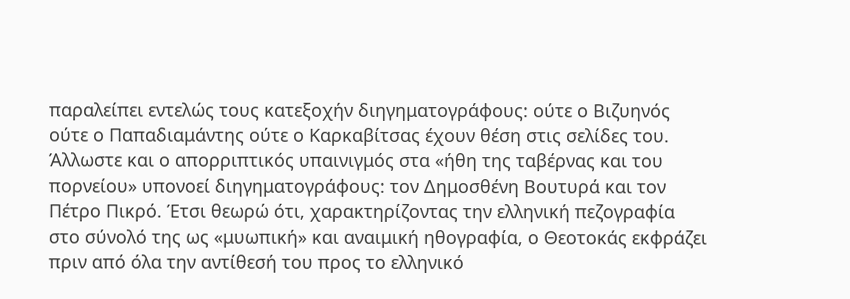παραλείπει εντελώς τους κατεξοχήν διηγηματογράφους: ούτε ο Βιζυηνός ούτε ο Παπαδιαμάντης ούτε ο Καρκαβίτσας έχουν θέση στις σελίδες του. Άλλωστε και ο απορριπτικός υπαινιγμός στα «ήθη της ταβέρνας και του πορνείου» υπονοεί διηγηματογράφους: τον Δημοσθένη Βουτυρά και τον Πέτρο Πικρό. Έτσι θεωρώ ότι, χαρακτηρίζοντας την ελληνική πεζογραφία στο σύνολό της ως «μυωπική» και αναιμική ηθογραφία, ο Θεοτοκάς εκφράζει πριν από όλα την αντίθεσή του προς το ελληνικό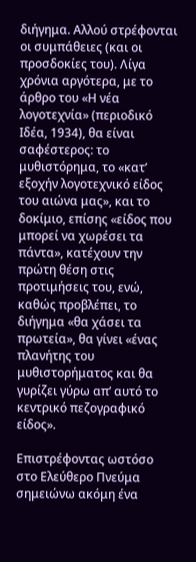διήγημα. Αλλού στρέφονται οι συμπάθειες (και οι προσδοκίες του). Λίγα χρόνια αργότερα, με το άρθρο του «Η νέα λογοτεχνία» (περιοδικό Ιδέα, 1934), θα είναι σαφέστερος: το μυθιστόρημα, το «κατ’ εξοχήν λογοτεχνικό είδος του αιώνα μας», και το δοκίμιο, επίσης «είδος που μπορεί να χωρέσει τα πάντα», κατέχουν την πρώτη θέση στις προτιμήσεις του, ενώ, καθώς προβλέπει, το διήγημα «θα χάσει τα πρωτεία», θα γίνει «ένας πλανήτης του μυθιστορήματος και θα γυρίζει γύρω απ’ αυτό το κεντρικό πεζογραφικό είδος».

Επιστρέφοντας ωστόσο στο Ελεύθερο Πνεύμα σημειώνω ακόμη ένα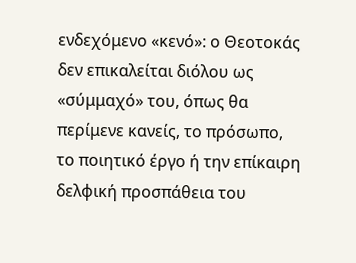ενδεχόμενο «κενό»: ο Θεοτοκάς δεν επικαλείται διόλου ως «σύμμαχό» του, όπως θα περίμενε κανείς, το πρόσωπο, το ποιητικό έργο ή την επίκαιρη δελφική προσπάθεια του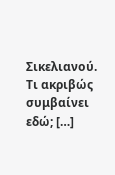Σικελιανού. Τι ακριβώς συμβαίνει εδώ; […]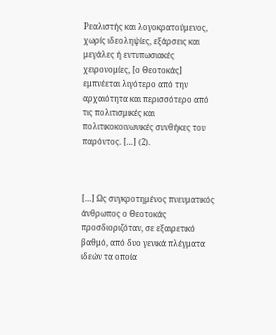Ρεαλιστής και λογοκρατούμενος, χωρίς ιδεοληψίες, εξάρσεις και μεγάλες ή εντυπωσιακές χειρονομίες, [ο Θεοτοκάς] εμπνέεται λιγότερο από την αρχαιότητα και περισσότερο από τις πολιτισμικές και πολιτικοκοινωνικές συνθήκες του παρόντος. […] (2).



[…] Ως συγκροτημένος πνευματικός άνθρωπος ο Θεοτοκάς προσδιοριζόταν, σε εξαιρετικό βαθμό, από δυο γενικά πλέγματα ιδεών τα οποία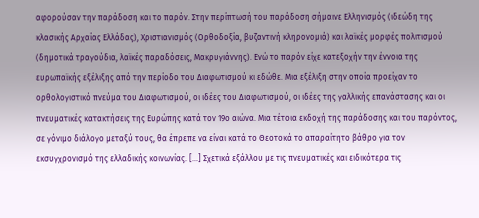αφορούσαν την παράδοση και το παρόν. Στην περίπτωσή του παράδοση σήμαινε Ελληνισμός (ιδεώδη της κλασικής Αρχαίας Ελλάδας), Χριστιανισμός (Ορθοδοξία, βυζαντινή κληρονομιά) και λαϊκές μορφές πολιτισμού (δημοτικά τραγούδια, λαϊκές παραδόσεις, Μακρυγιάννης). Ενώ το παρόν είχε κατεξοχήν την έννοια της ευρωπαϊκής εξέλιξης από την περίοδο του Διαφωτισμού κι εδώθε. Μια εξέλιξη στην οποία προείχαν το ορθολογιστικό πνεύμα του Διαφωτισμού, οι ιδέες του Διαφωτισμού, οι ιδέες της γαλλικής επανάστασης και οι πνευματικές κατακτήσεις της Ευρώπης κατά τον 19ο αιώνα. Μια τέτοια εκδοχή της παράδοσης και του παρόντος, σε γόνιμο διάλογο μεταξύ τους, θα έπρεπε να είναι κατά το Θεοτοκά το απαραίτητο βάθρο για τον εκσυγχρονισμό της ελλαδικής κοινωνίας. […] Σχετικά εξάλλου με τις πνευματικές και ειδικότερα τις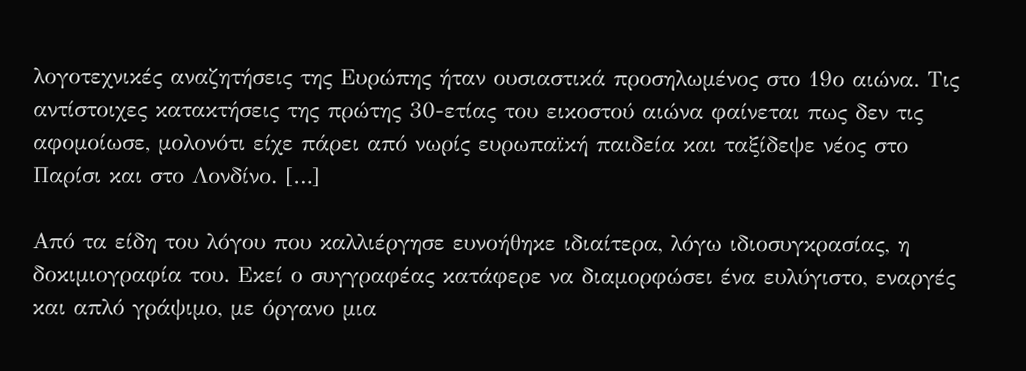λογοτεχνικές αναζητήσεις της Ευρώπης ήταν ουσιαστικά προσηλωμένος στο 19ο αιώνα. Τις αντίστοιχες κατακτήσεις της πρώτης 30-ετίας του εικοστού αιώνα φαίνεται πως δεν τις αφομοίωσε, μολονότι είχε πάρει από νωρίς ευρωπαϊκή παιδεία και ταξίδεψε νέος στο Παρίσι και στο Λονδίνο. […]

Από τα είδη του λόγου που καλλιέργησε ευνοήθηκε ιδιαίτερα, λόγω ιδιοσυγκρασίας, η δοκιμιογραφία του. Εκεί ο συγγραφέας κατάφερε να διαμορφώσει ένα ευλύγιστο, εναργές και απλό γράψιμο, με όργανο μια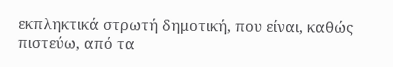εκπληκτικά στρωτή δημοτική, που είναι, καθώς πιστεύω, από τα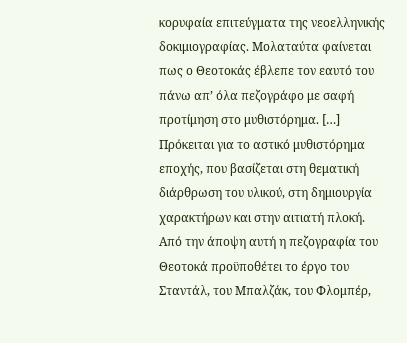κορυφαία επιτεύγματα της νεοελληνικής δοκιμιογραφίας. Μολαταύτα φαίνεται πως ο Θεοτοκάς έβλεπε τον εαυτό του πάνω απ’ όλα πεζογράφο με σαφή προτίμηση στο μυθιστόρημα. […] Πρόκειται για το αστικό μυθιστόρημα εποχής, που βασίζεται στη θεματική διάρθρωση του υλικού, στη δημιουργία χαρακτήρων και στην αιτιατή πλοκή. Από την άποψη αυτή η πεζογραφία του Θεοτοκά προϋποθέτει το έργο του Σταντάλ, του Μπαλζάκ, του Φλομπέρ,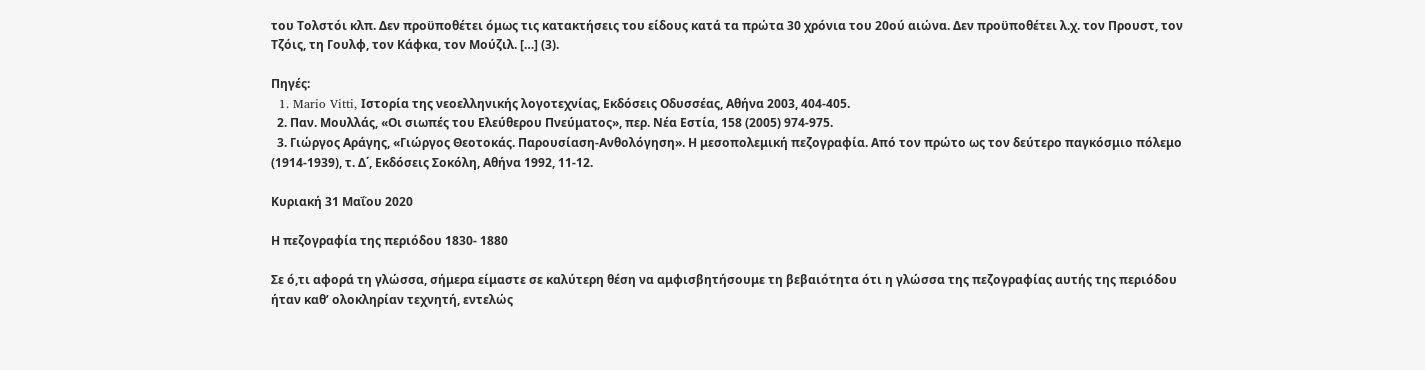του Τολστόι κλπ. Δεν προϋποθέτει όμως τις κατακτήσεις του είδους κατά τα πρώτα 30 χρόνια του 20ού αιώνα. Δεν προϋποθέτει λ.χ. τον Προυστ, τον Τζόις, τη Γουλφ, τον Κάφκα, τον Μούζιλ. […] (3).

Πηγές:
  1. Mario Vitti, Ιστορία της νεοελληνικής λογοτεχνίας, Εκδόσεις Οδυσσέας, Αθήνα 2003, 404-405.
  2. Παν. Μουλλάς, «Οι σιωπές του Ελεύθερου Πνεύματος», περ. Νέα Εστία, 158 (2005) 974-975.
  3. Γιώργος Αράγης, «Γιώργος Θεοτοκάς. Παρουσίαση-Ανθολόγηση». Η μεσοπολεμική πεζογραφία. Από τον πρώτο ως τον δεύτερο παγκόσμιο πόλεμο (1914-1939), τ. Δ΄, Εκδόσεις Σοκόλη, Αθήνα 1992, 11-12.

Κυριακή 31 Μαΐου 2020

Η πεζογραφία της περιόδου 1830- 1880

Σε ό,τι αφορά τη γλώσσα, σήμερα είμαστε σε καλύτερη θέση να αμφισβητήσουμε τη βεβαιότητα ότι η γλώσσα της πεζογραφίας αυτής της περιόδου ήταν καθ’ ολοκληρίαν τεχνητή, εντελώς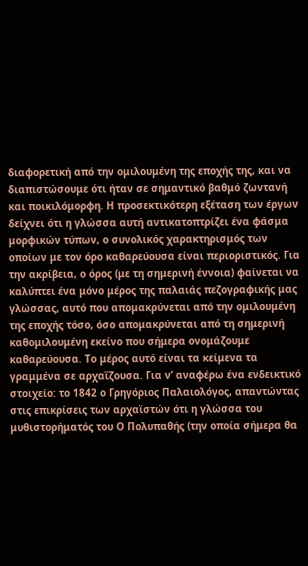διαφορετική από την ομιλουμένη της εποχής της, και να διαπιστώσουμε ότι ήταν σε σημαντικό βαθμό ζωντανή και ποικιλόμορφη. Η προσεκτικότερη εξέταση των έργων δείχνει ότι η γλώσσα αυτή αντικατοπτρίζει ένα φάσμα μορφικών τύπων, ο συνολικός χαρακτηρισμός των οποίων με τον όρο καθαρεύουσα είναι περιοριστικός. Για την ακρίβεια, ο όρος (με τη σημερινή έννοια) φαίνεται να καλύπτει ένα μόνο μέρος της παλαιάς πεζογραφικής μας γλώσσας, αυτό που απομακρύνεται από την ομιλουμένη της εποχής τόσο, όσο απομακρύνεται από τη σημερινή καθομιλουμένη εκείνο που σήμερα ονομάζουμε καθαρεύουσα. Το μέρος αυτό είναι τα κείμενα τα γραμμένα σε αρχαΐζουσα. Για ν’ αναφέρω ένα ενδεικτικό στοιχείο: το 1842 ο Γρηγόριος Παλαιολόγος, απαντώντας στις επικρίσεις των αρχαϊστών ότι η γλώσσα του μυθιστορήματός του Ο Πολυπαθής (την οποία σήμερα θα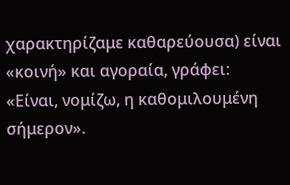χαρακτηρίζαμε καθαρεύουσα) είναι «κοινή» και αγοραία, γράφει: «Είναι, νομίζω, η καθομιλουμένη σήμερον».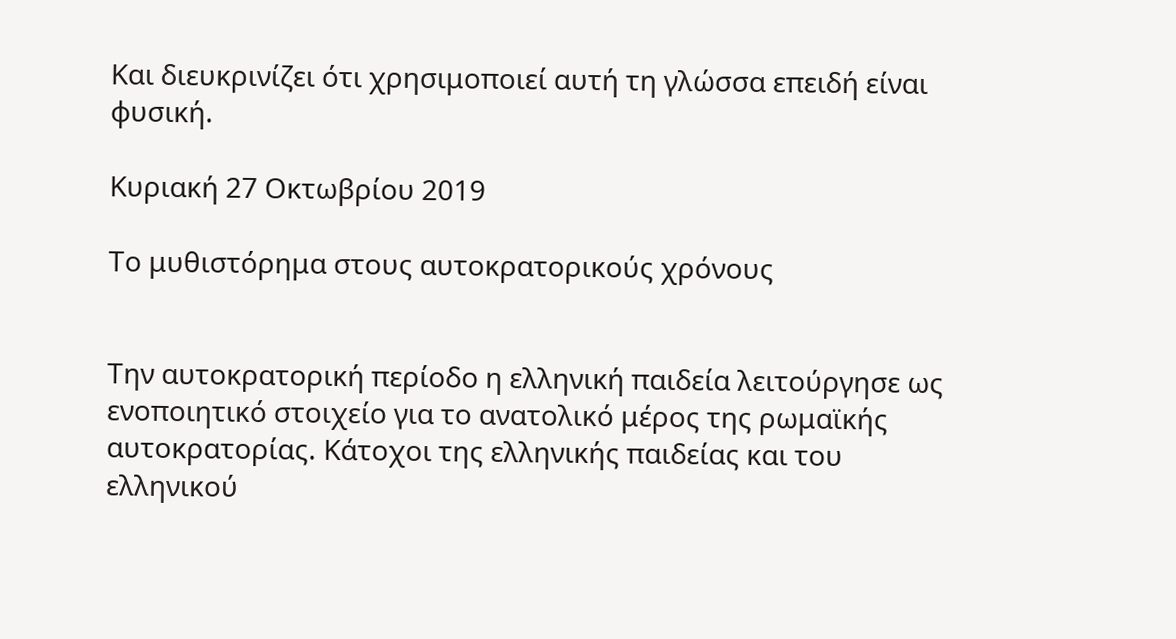Και διευκρινίζει ότι χρησιμοποιεί αυτή τη γλώσσα επειδή είναι φυσική.

Κυριακή 27 Οκτωβρίου 2019

Το μυθιστόρημα στους αυτοκρατορικούς χρόνους


Την αυτοκρατορική περίοδο η ελληνική παιδεία λειτούργησε ως ενοποιητικό στοιχείο για το ανατολικό μέρος της ρωμαϊκής αυτοκρατορίας. Κάτοχοι της ελληνικής παιδείας και του ελληνικού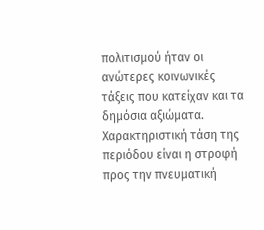πολιτισμού ήταν οι ανώτερες κοινωνικές τάξεις που κατείχαν και τα δημόσια αξιώματα. Χαρακτηριστική τάση της περιόδου είναι η στροφή προς την πνευματική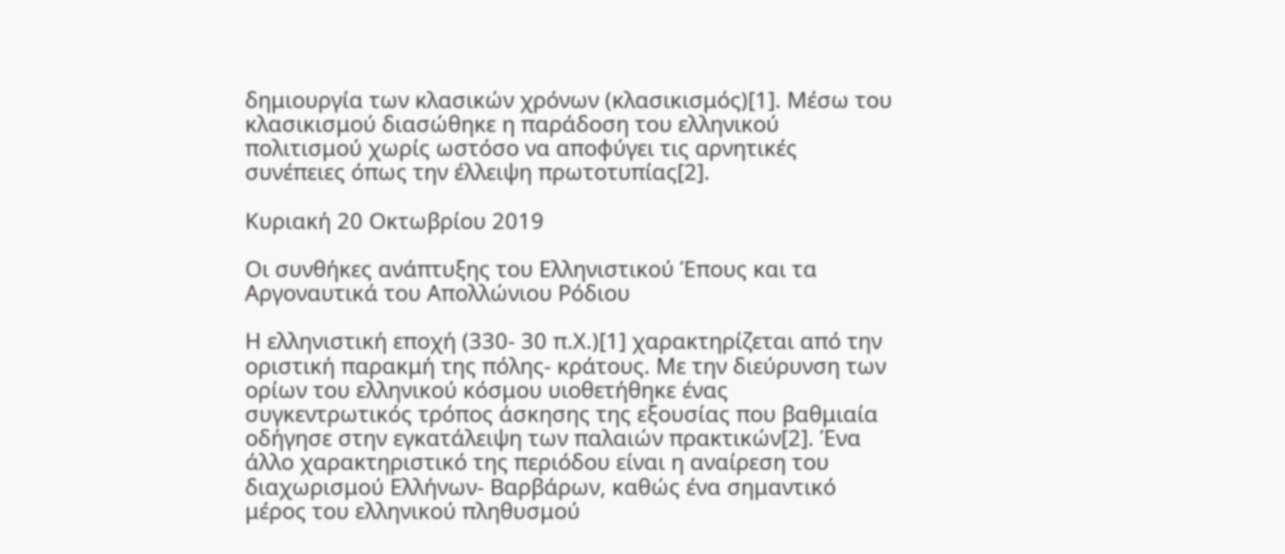δημιουργία των κλασικών χρόνων (κλασικισμός)[1]. Μέσω του κλασικισμού διασώθηκε η παράδοση του ελληνικού πολιτισμού χωρίς ωστόσο να αποφύγει τις αρνητικές συνέπειες όπως την έλλειψη πρωτοτυπίας[2].

Κυριακή 20 Οκτωβρίου 2019

Οι συνθήκες ανάπτυξης του Ελληνιστικού Έπους και τα Αργοναυτικά του Απολλώνιου Ρόδιου

Η ελληνιστική εποχή (330- 30 π.Χ.)[1] χαρακτηρίζεται από την οριστική παρακμή της πόλης- κράτους. Με την διεύρυνση των ορίων του ελληνικού κόσμου υιοθετήθηκε ένας συγκεντρωτικός τρόπος άσκησης της εξουσίας που βαθμιαία οδήγησε στην εγκατάλειψη των παλαιών πρακτικών[2]. Ένα άλλο χαρακτηριστικό της περιόδου είναι η αναίρεση του διαχωρισμού Ελλήνων- Βαρβάρων, καθώς ένα σημαντικό μέρος του ελληνικού πληθυσμού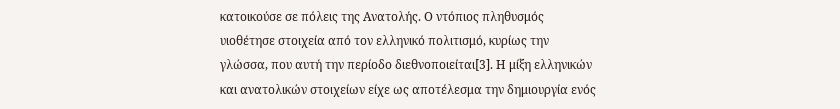κατοικούσε σε πόλεις της Ανατολής. Ο ντόπιος πληθυσμός υιοθέτησε στοιχεία από τον ελληνικό πολιτισμό, κυρίως την γλώσσα, που αυτή την περίοδο διεθνοποιείται[3]. Η μίξη ελληνικών και ανατολικών στοιχείων είχε ως αποτέλεσμα την δημιουργία ενός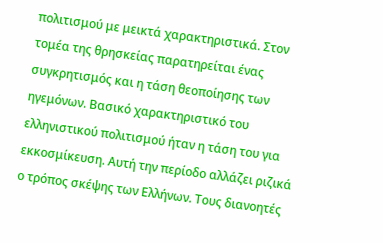πολιτισμού με μεικτά χαρακτηριστικά. Στον τομέα της θρησκείας παρατηρείται ένας συγκρητισμός και η τάση θεοποίησης των ηγεμόνων. Βασικό χαρακτηριστικό του ελληνιστικού πολιτισμού ήταν η τάση του για εκκοσμίκευση. Αυτή την περίοδο αλλάζει ριζικά ο τρόπος σκέψης των Ελλήνων. Τους διανοητές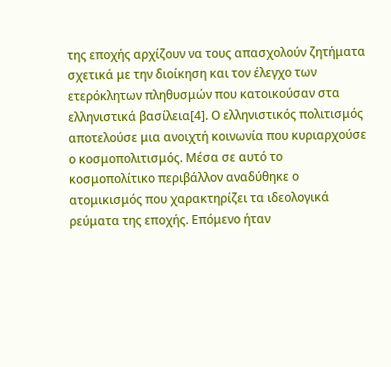της εποχής αρχίζουν να τους απασχολούν ζητήματα σχετικά με την διοίκηση και τον έλεγχο των ετερόκλητων πληθυσμών που κατοικούσαν στα ελληνιστικά βασίλεια[4]. Ο ελληνιστικός πολιτισμός αποτελούσε μια ανοιχτή κοινωνία που κυριαρχούσε ο κοσμοπολιτισμός. Μέσα σε αυτό το κοσμοπολίτικο περιβάλλον αναδύθηκε ο ατομικισμός που χαρακτηρίζει τα ιδεολογικά ρεύματα της εποχής. Επόμενο ήταν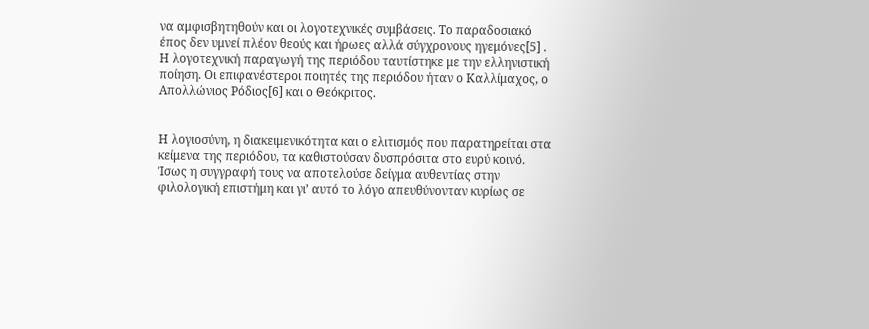να αμφισβητηθούν και οι λογοτεχνικές συμβάσεις. Το παραδοσιακό έπος δεν υμνεί πλέον θεούς και ήρωες αλλά σύγχρονους ηγεμόνες[5] . Η λογοτεχνική παραγωγή της περιόδου ταυτίστηκε με την ελληνιστική ποίηση. Οι επιφανέστεροι ποιητές της περιόδου ήταν ο Καλλίμαχος, ο Απολλώνιος Ρόδιος[6] και ο Θεόκριτος.


Η λογιοσύνη, η διακειμενικότητα και ο ελιτισμός που παρατηρείται στα κείμενα της περιόδου, τα καθιστούσαν δυσπρόσιτα στο ευρύ κοινό. Ίσως η συγγραφή τους να αποτελούσε δείγμα αυθεντίας στην φιλολογική επιστήμη και γι’ αυτό το λόγο απευθύνονταν κυρίως σε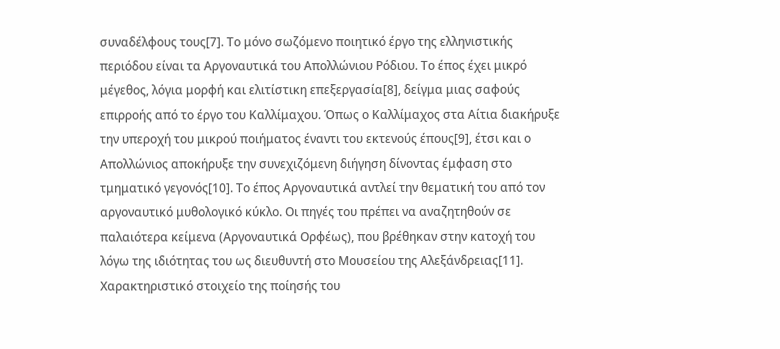συναδέλφους τους[7]. Το μόνο σωζόμενο ποιητικό έργο της ελληνιστικής περιόδου είναι τα Αργοναυτικά του Απολλώνιου Ρόδιου. Το έπος έχει μικρό μέγεθος, λόγια μορφή και ελιτίστικη επεξεργασία[8], δείγμα μιας σαφούς επιρροής από το έργο του Καλλίμαχου. Όπως ο Καλλίμαχος στα Αίτια διακήρυξε την υπεροχή του μικρού ποιήματος έναντι του εκτενούς έπους[9], έτσι και ο Απολλώνιος αποκήρυξε την συνεχιζόμενη διήγηση δίνοντας έμφαση στο τμηματικό γεγονός[10]. Το έπος Αργοναυτικά αντλεί την θεματική του από τον αργοναυτικό μυθολογικό κύκλο. Οι πηγές του πρέπει να αναζητηθούν σε παλαιότερα κείμενα (Αργοναυτικά Ορφέως), που βρέθηκαν στην κατοχή του λόγω της ιδιότητας του ως διευθυντή στο Μουσείου της Αλεξάνδρειας[11]. Χαρακτηριστικό στοιχείο της ποίησής του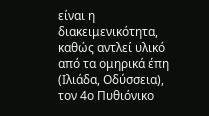είναι η διακειμενικότητα, καθώς αντλεί υλικό από τα ομηρικά έπη (Ιλιάδα, Οδύσσεια), τον 4ο Πυθιόνικο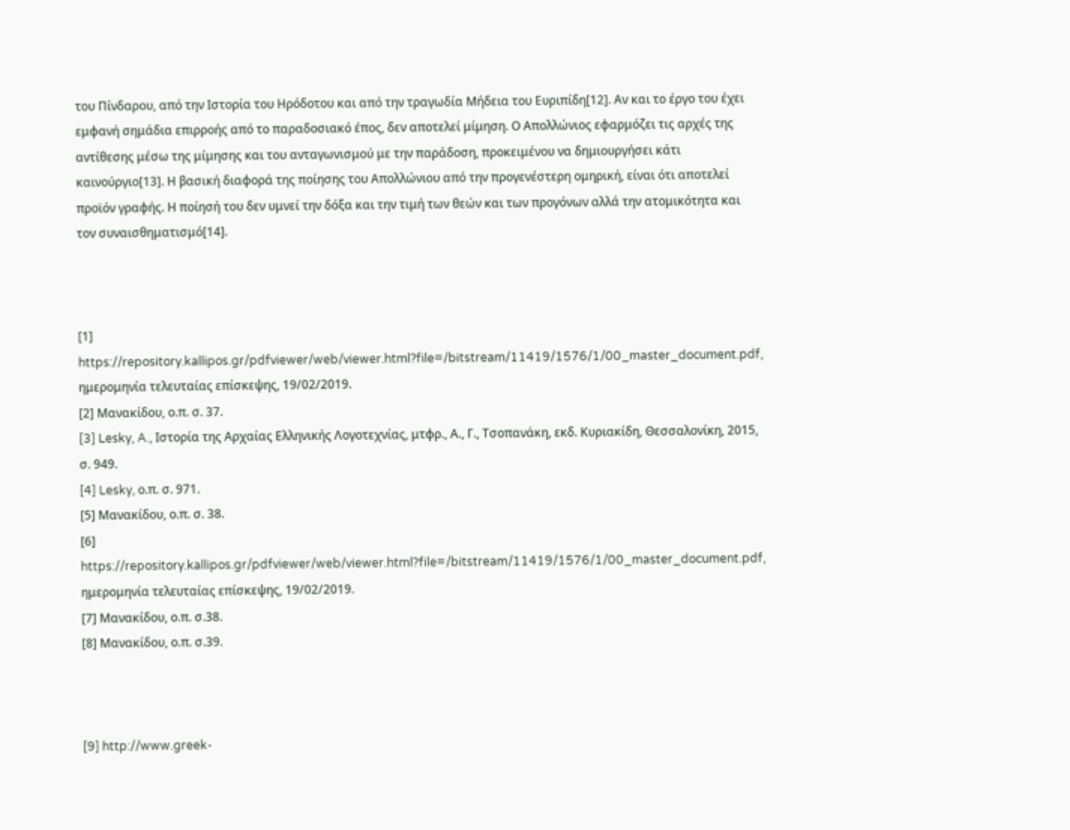του Πίνδαρου, από την Ιστορία του Ηρόδοτου και από την τραγωδία Μήδεια του Ευριπίδη[12]. Αν και το έργο του έχει εμφανή σημάδια επιρροής από το παραδοσιακό έπος, δεν αποτελεί μίμηση. Ο Απολλώνιος εφαρμόζει τις αρχές της αντίθεσης μέσω της μίμησης και του ανταγωνισμού με την παράδοση, προκειμένου να δημιουργήσει κάτι καινούργιο[13]. Η βασική διαφορά της ποίησης του Απολλώνιου από την προγενέστερη ομηρική, είναι ότι αποτελεί προϊόν γραφής. Η ποίησή του δεν υμνεί την δόξα και την τιμή των θεών και των προγόνων αλλά την ατομικότητα και τον συναισθηματισμό[14].



[1] https://repository.kallipos.gr/pdfviewer/web/viewer.html?file=/bitstream/11419/1576/1/00_master_document.pdf, ημερομηνία τελευταίας επίσκεψης, 19/02/2019.
[2] Μανακίδου, ο.π. σ. 37.
[3] Lesky, A., Ιστορία της Αρχαίας Ελληνικής Λογοτεχνίας, μτφρ., Α., Γ., Τσοπανάκη, εκδ. Κυριακίδη, Θεσσαλονίκη, 2015, σ. 949.
[4] Lesky, ο.π. σ. 971.
[5] Μανακίδου, ο.π. σ. 38.
[6] https://repository.kallipos.gr/pdfviewer/web/viewer.html?file=/bitstream/11419/1576/1/00_master_document.pdf, ημερομηνία τελευταίας επίσκεψης, 19/02/2019.
[7] Μανακίδου, ο.π. σ.38.
[8] Μανακίδου, ο.π. σ.39.



[9] http://www.greek-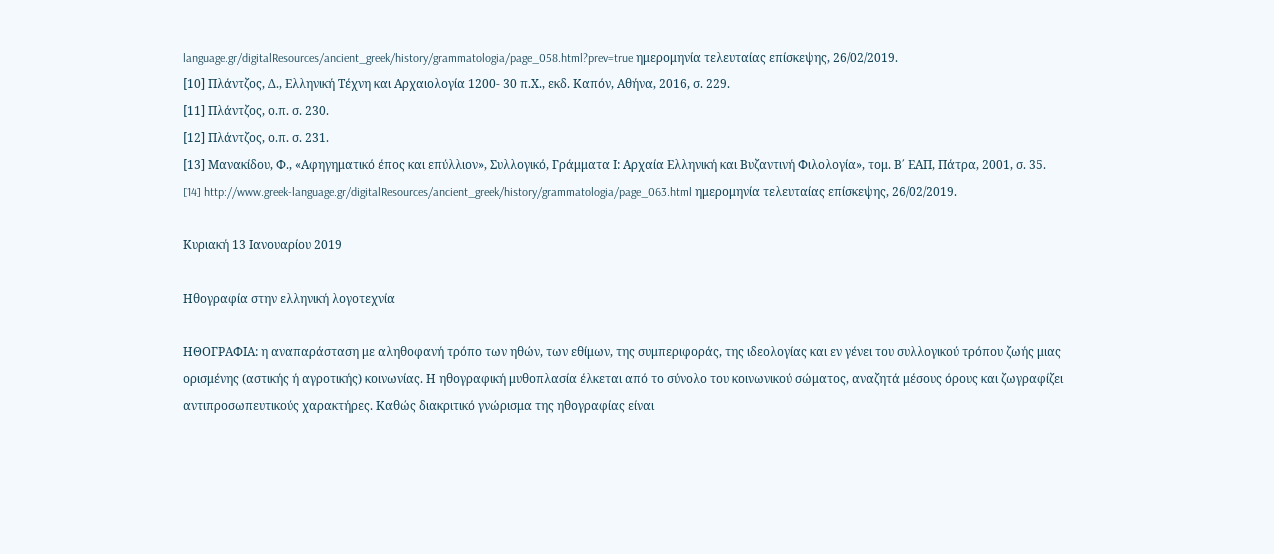language.gr/digitalResources/ancient_greek/history/grammatologia/page_058.html?prev=true ημερομηνία τελευταίας επίσκεψης, 26/02/2019.
[10] Πλάντζος, Δ., Ελληνική Τέχνη και Αρχαιολογία 1200- 30 π.Χ., εκδ. Καπόν, Αθήνα, 2016, σ. 229.
[11] Πλάντζος, ο.π. σ. 230.
[12] Πλάντζος, ο.π. σ. 231.
[13] Μανακίδου, Φ., «Αφηγηματικό έπος και επύλλιον», Συλλογικό, Γράμματα Ι: Αρχαία Ελληνική και Βυζαντινή Φιλολογία», τομ. Β΄ ΕΑΠ, Πάτρα, 2001, σ. 35.
[14] http://www.greek-language.gr/digitalResources/ancient_greek/history/grammatologia/page_063.html ημερομηνία τελευταίας επίσκεψης, 26/02/2019.

Κυριακή 13 Ιανουαρίου 2019

Ηθογραφία στην ελληνική λογοτεχνία

ΗΘΟΓΡΑΦΙΑ: η αναπαράσταση με αληθοφανή τρόπο των ηθών, των εθίμων, της συμπεριφοράς, της ιδεολογίας και εν γένει του συλλογικού τρόπου ζωής μιας ορισμένης (αστικής ή αγροτικής) κοινωνίας. Η ηθογραφική μυθοπλασία έλκεται από το σύνολο του κοινωνικού σώματος, αναζητά μέσους όρους και ζωγραφίζει αντιπροσωπευτικούς χαρακτήρες. Καθώς διακριτικό γνώρισμα της ηθογραφίας είναι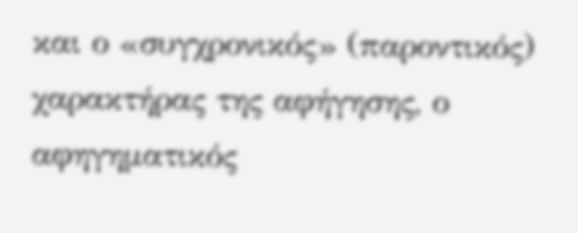και ο «συγχρονικός» (παροντικός) χαρακτήρας της αφήγησης, ο αφηγηματικός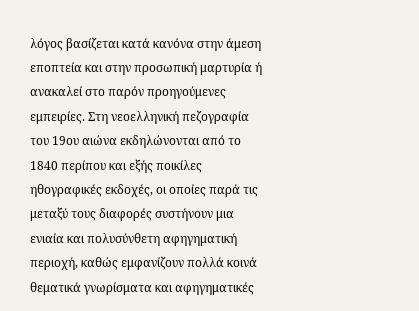λόγος βασίζεται κατά κανόνα στην άμεση εποπτεία και στην προσωπική μαρτυρία ή ανακαλεί στο παρόν προηγούμενες εμπειρίες. Στη νεοελληνική πεζογραφία του 19ου αιώνα εκδηλώνονται από το 1840 περίπου και εξής ποικίλες ηθογραφικές εκδοχές, οι οποίες παρά τις μεταξύ τους διαφορές συστήνουν μια ενιαία και πολυσύνθετη αφηγηματική περιοχή, καθώς εμφανίζουν πολλά κοινά θεματικά γνωρίσματα και αφηγηματικές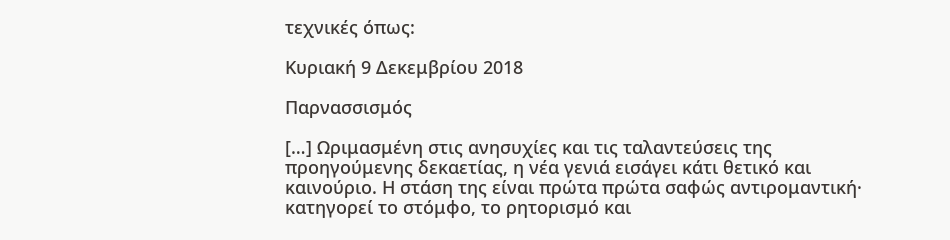τεχνικές όπως:

Κυριακή 9 Δεκεμβρίου 2018

Παρνασσισμός

[…] Ωριμασμένη στις ανησυχίες και τις ταλαντεύσεις της προηγούμενης δεκαετίας, η νέα γενιά εισάγει κάτι θετικό και καινούριο. Η στάση της είναι πρώτα πρώτα σαφώς αντιρομαντική· κατηγορεί το στόμφο, το ρητορισμό και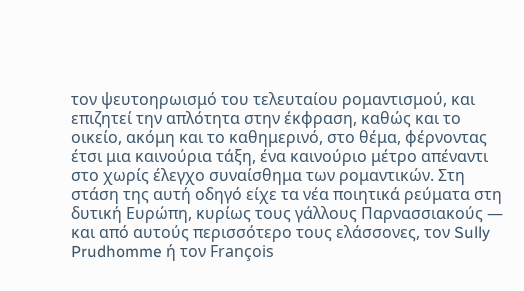τον ψευτοηρωισμό του τελευταίου ρομαντισμού, και επιζητεί την απλότητα στην έκφραση, καθώς και το οικείο, ακόμη και το καθημερινό, στο θέμα, φέρνοντας έτσι μια καινούρια τάξη, ένα καινούριο μέτρο απέναντι στο χωρίς έλεγχο συναίσθημα των ρομαντικών. Στη στάση της αυτή οδηγό είχε τα νέα ποιητικά ρεύματα στη δυτική Ευρώπη, κυρίως τους γάλλους Παρνασσιακούς — και από αυτούς περισσότερο τους ελάσσονες, τον Sully Prudhomme ή τον François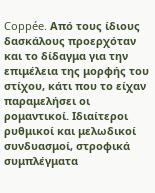Coppée. Από τους ίδιους δασκάλους προερχόταν και το δίδαγμα για την επιμέλεια της μορφής του στίχου, κάτι που το είχαν παραμελήσει οι ρομαντικοί. Ιδιαίτεροι ρυθμικοί και μελωδικοί συνδυασμοί, στροφικά συμπλέγματα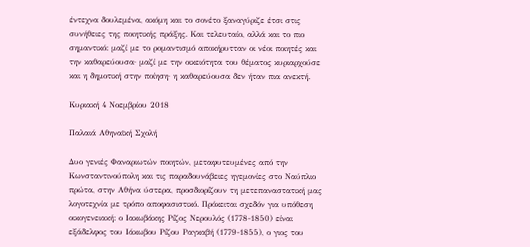έντεχνα δουλεμένα, ακόμη και το σονέτο ξαναγύριζε έτσι στις συνήθειες της ποιητικής πράξης. Και τελευταίο, αλλά και το πιο σημαντικό: μαζί με το ρομαντισμό αποκήρυτταν οι νέοι ποιητές και την καθαρεύουσα· μαζί με την οικειότητα του θέματος κυριαρχούσε και η δημοτική στην ποίηση· η καθαρεύουσα δεν ήταν πια ανεκτή.

Κυριακή 4 Νοεμβρίου 2018

Παλαιά Αθηναϊκή Σχολή

Δυο γενιές Φαναριωτών ποιητών, μεταφυτευμένες από την Κωνσταντινούπολη και τις παραδουνάβειες ηγεμονίες στο Ναύπλιο πρώτα, στην Αθήνα ύστερα, προσδιορίζουν τη μετεπαναστατική μας λογοτεχνία με τρόπο αποφασιστικό. Πρόκειται σχεδόν για υπόθεση οικογενειακή: ο Ιακωβάκης Ρίζος Νερουλός (1778-1850) είναι εξάδελφος του Ιάκωβου Ρίζου Ραγκαβή (1779-1855), ο γιος του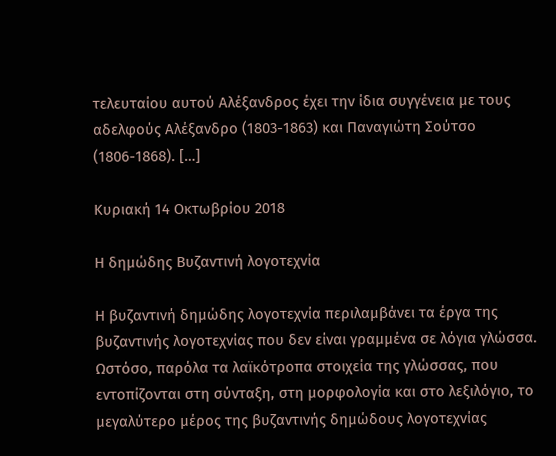τελευταίου αυτού Αλέξανδρος έχει την ίδια συγγένεια με τους αδελφούς Αλέξανδρο (1803-1863) και Παναγιώτη Σούτσο (1806-1868). […]

Κυριακή 14 Οκτωβρίου 2018

Η δημώδης Βυζαντινή λογοτεχνία

Η βυζαντινή δημώδης λογοτεχνία περιλαμβάνει τα έργα της βυζαντινής λογοτεχνίας που δεν είναι γραμμένα σε λόγια γλώσσα. Ωστόσο, παρόλα τα λαϊκότροπα στοιχεία της γλώσσας, που εντοπίζονται στη σύνταξη, στη μορφολογία και στο λεξιλόγιο, το μεγαλύτερο μέρος της βυζαντινής δημώδους λογοτεχνίας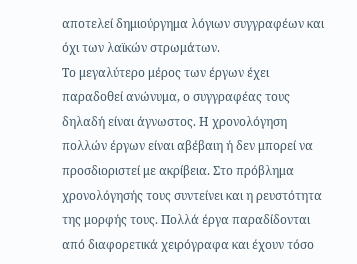αποτελεί δημιούργημα λόγιων συγγραφέων και όχι των λαϊκών στρωμάτων.
Το μεγαλύτερο μέρος των έργων έχει παραδοθεί ανώνυμα, ο συγγραφέας τους δηλαδή είναι άγνωστος. Η χρονολόγηση πολλών έργων είναι αβέβαιη ή δεν μπορεί να προσδιοριστεί με ακρίβεια. Στο πρόβλημα χρονολόγησής τους συντείνει και η ρευστότητα της μορφής τους. Πολλά έργα παραδίδονται από διαφορετικά χειρόγραφα και έχουν τόσο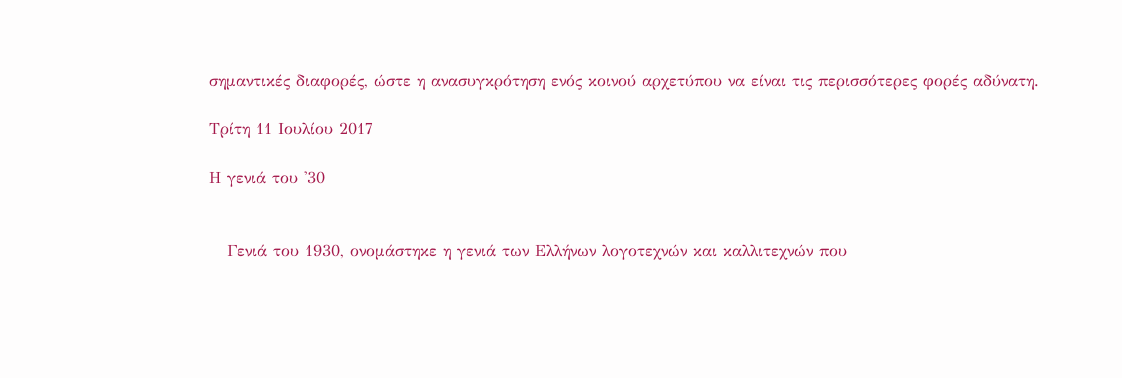σημαντικές διαφορές, ώστε η ανασυγκρότηση ενός κοινού αρχετύπου να είναι τις περισσότερες φορές αδύνατη.

Τρίτη 11 Ιουλίου 2017

Η γενιά του '30


   Γενιά του 1930, ονομάστηκε η γενιά των Ελλήνων λογοτεχνών και καλλιτεχνών που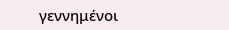γεννημένοι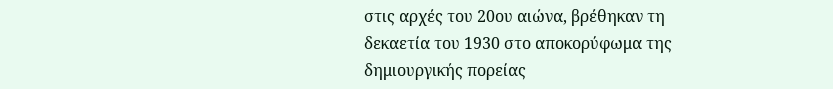στις αρχές του 20ου αιώνα, βρέθηκαν τη δεκαετία του 1930 στο αποκορύφωμα της δημιουργικής πορείας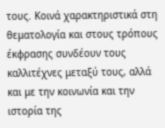τους. Κοινά χαρακτηριστικά στη θεματολογία και στους τρόπους έκφρασης συνδέουν τους καλλιτέχνες μεταξύ τους, αλλά και με την κοινωνία και την ιστορία της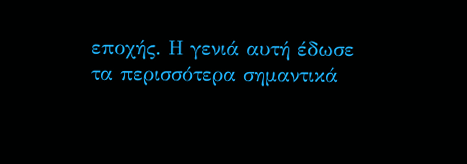εποχής. Η γενιά αυτή έδωσε τα περισσότερα σημαντικά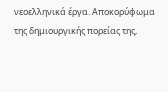νεοελληνικά έργα. Αποκορύφωμα της δημιουργικής πορείας της,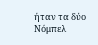ήταν τα δύο Νόμπελ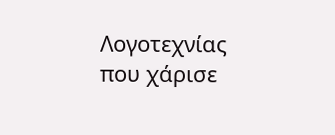Λογοτεχνίας που χάρισε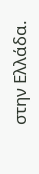στην Ελλάδα.